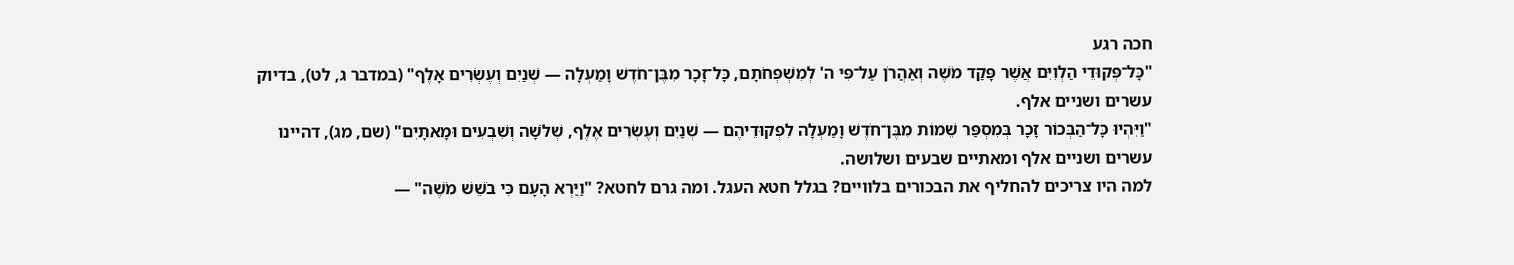חכה רגע
"כָּל־פְּקוּדֵי הַלְוִיִּם אֲשֶׁר פָּקַד מֹשֶׁה וְאַהֲרֹן עַל־פִּי ה' לְמִשְׁפְּחֹתָם, כָּל־זָכָר מִבֶּן־חֹדֶשׁ וָמַעְלָה — שְׁנַיִם וְעֶשְׂרִים אָלֶף" (במדבר ג, לט), בדיוק עשרים ושניים אלף.
"וַיִּהְיוּ כָּל־הַבְּכוֹר זָכָר בְּמִסְפַּר שֵׁמוֹת מִבֶּן־חֹדֶשׁ וָמַעְלָה לִפְקוּדֵיהֶם — שְׁנַיִם וְעֶשְׂרִים אֶלֶף, שְׁלֹשָׁה וְשִׁבְעִים וּמָאתָיִם" (שם, מג), דהיינו עשרים ושניים אלף ומאתיים שבעים ושלושה.
למה היו צריכים להחליף את הבכורים בלוויים? בגלל חטא העגל. ומה גרם לחטא? "וַיַּרְא הָעָם כִּי בֹשֵׁשׁ מֹשֶׁה" —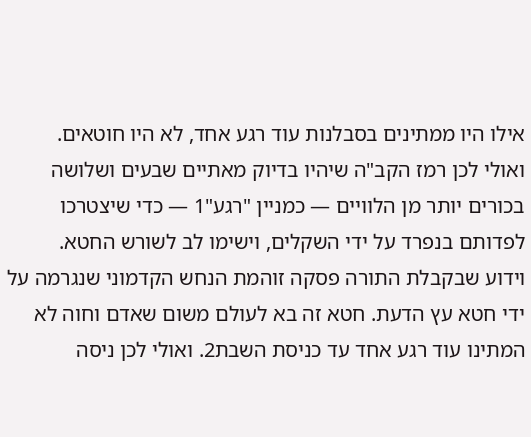אילו היו ממתינים בסבלנות עוד רגע אחד, לא היו חוטאים.
ואולי לכן רמז הקב"ה שיהיו בדיוק מאתיים שבעים ושלושה בכורים יותר מן הלוויים — כמניין "רגע"1 — כדי שיצטרכו לפדותם בנפרד על ידי השקלים, וישימו לב לשורש החטא.
וידוע שבקבלת התורה פסקה זוהמת הנחש הקדמוני שנגרמה על ידי חטא עץ הדעת. חטא זה בא לעולם משום שאדם וחוה לא המתינו עוד רגע אחד עד כניסת השבת2. ואולי לכן ניסה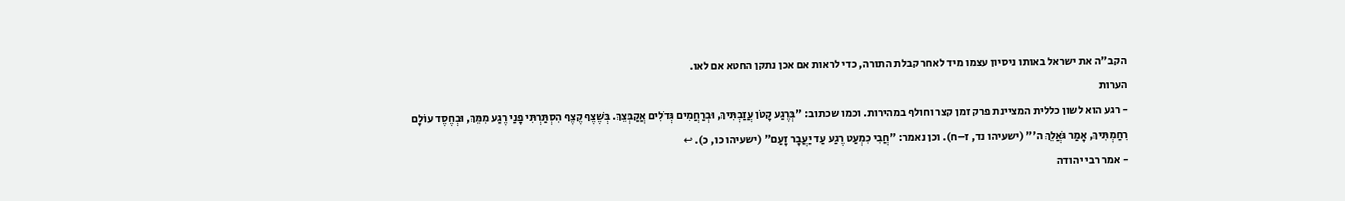הקב"ה את ישראל באותו ניסיון עצמו מיד לאחר קבלת התורה, כדי לראות אם אכן נתקן החטא אם לאו.
הערות
- רגע הוא לשון כללית המציינת פרק זמן קצר וחולף במהירות. וכמו שכתוב: "בְּרֶגַע קָטֹן עֲזַבְתִּיךְ, וּבְרַחֲמִים גְּדֹלִים אֲקַבְּצֵךְ. בְּשֶׁצֶף קֶצֶף הִסְתַּרְתִּי פָנַי רֶגַע מִמֵּךְ, וּבְחֶסֶד עוֹלָם רִחַמְתִּיךְ, אָמַר גֹּאֲלֵךְ ה'" (ישעיהו נד, ז–ח). וכן נאמר: "חֲבִי כִמְעַט רֶגַע עַד יַעֲבָר זָעַם" (ישעיהו כו, כ). ↩
- אמר רבי יהודה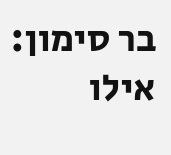בר סימון: אילו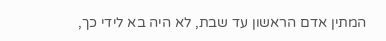המתין אדם הראשון עד שבת, לא היה בא לידי כך,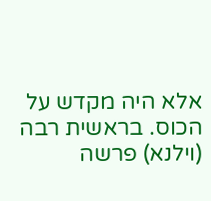אלא היה מקדש על הכוס. בראשית רבה (וילנא) פרשה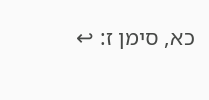כא, סימן ז: ↩